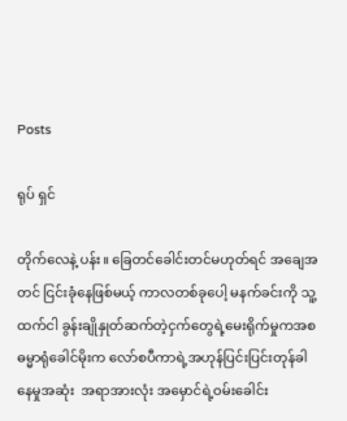Posts

ရုပ် ရှင်

တိုက်လေနဲ့ ပန်း။ ခြေတင်ခေါင်းတင်မဟုတ်ရင် အချေအတင် ငြင်းခုံနေဖြစ်မယ့် ကာလတစ်ခုပေါ့ မနက်ခင်းကို သူ့ထက်ငါ ခွန်းချိုနှုတ်ဆက်တဲ့ငှက်တွေရဲ့မေးရိုက်မှုကအစ  ဓမ္မာရုံခေါင်မိုးက လော်စပီကာရဲ့အဟုန်ပြင်းပြင်းတုန်ခါနေမှုအဆုံး  အရာအားလုံး အမှောင်ရဲ့ဝမ်းခေါင်း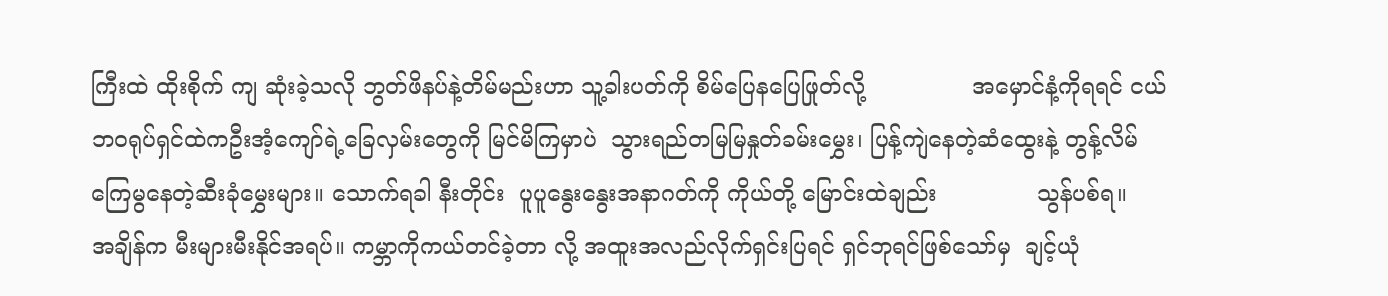ကြီးထဲ ထိုးစိုက် ကျ ဆုံးခဲ့သလို ဘွတ်ဖိနပ်နဲ့တိမ်မည်းဟာ သူ့ခါးပတ်ကို စိမ်ပြေနပြေဖြုတ်လို့               အမှောင်နံ့ကိုရရင် ငယ်ဘဝရုပ်ရှင်ထဲကဦးအံ့ကျော်ရဲ့ခြေလှမ်းတွေကို မြင်မိကြမှာပဲ  သွားရည်တမြမြနှုတ်ခမ်းမွှေး၊ ပြန့်ကျဲနေတဲ့ဆံထွေးနဲ့ တွန့်လိမ်  ကြေမွနေတဲ့ဆီးခုံမွှေးများ။ သောက်ရခါ နီးတိုင်း  ပူပူနွေးနွေးအနာဂတ်ကို ကိုယ်တို့ မြောင်းထဲချည်း              သွန်ပစ်ရ။                     အချိန်က မီးများမီးနိုင်အရပ်။ ကမ္ဘာကိုကယ်တင်ခဲ့တာ လို့ အထူးအလည်လိုက်ရှင်းပြရင် ရှင်ဘုရင်ဖြစ်သော်မှ  ချင့်ယုံ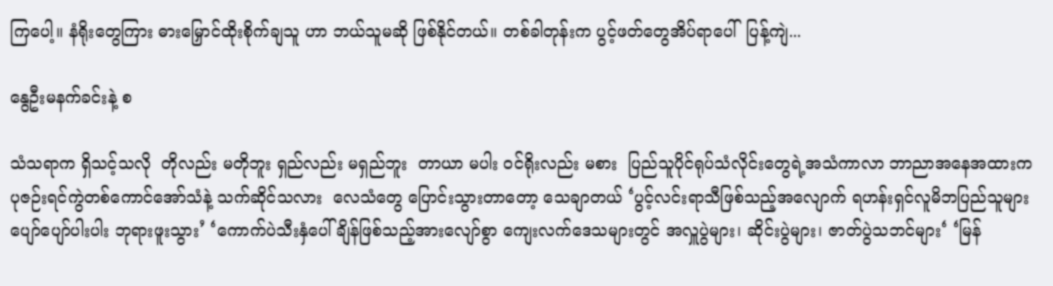ကြပေါ့။ နံရိုးတွေကြား ဓားမြှောင်ထိုးစိုက်ချသူ ဟာ ဘယ်သူမဆို ဖြစ်နိုင်တယ်။ တစ်ခါတုန်းက ပွင့်ဖတ်တွေအိပ်ရာပေါ်  ပြန့်ကျဲ...

နွေဦးမနက်ခင်းနဲ့ စ

သံသရာက ရှိသင့်သလို  တိုလည်း မတိုဘူး ရှည်လည်း မရှည်ဘူး  တာယာ မပါး ဝင်ရိုးလည်း မစား  ပြည်သူပိုင်ရုပ်သံလိုင်းတွေရဲ့အသံကာလာ ဘာညာအနေအထားက  ပုဇဉ်းရင်ကွဲတစ်ကောင်အော်သံနဲ့ သက်ဆိုင်သလား  လေသံတွေ ပြောင်းသွားတာတော့ သေချာတယ် ‘ပွင့်လင်းရာသီဖြစ်သည့်အလျောက် ရဟန်းရှင်လူမိဘပြည်သူများ ပျော်ပျော်ပါးပါး ဘုရားဖူးသွား’ ‘ကောက်ပဲသီးနှံပေါ်ချိန်ဖြစ်သည့်အားလျော်စွာ ကျေးလက်ဒေသများတွင် အလှူပွဲများ၊ ဆိုင်းပွဲများ၊ ဇာတ်ပွဲသဘင်များ‘ ‘မြန်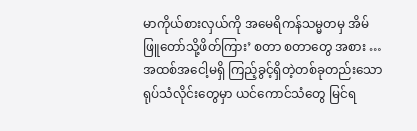မာကိုယ်စားလှယ်ကို အမေရိကန်သမ္မတမှ အိမ်ဖြူတော်သို့ဖိတ်ကြား’ စတာ စတာတွေ အစား … အထစ်အငေါ့မရှိ ကြည့်ခွင့်ရှိတဲ့တစ်ခုတည်းသောရုပ်သံလိုင်းတွေမှာ ယင်ကောင်သံတွေ မြင်ရ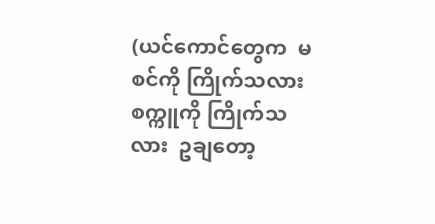(ယင်ကောင်တွေက  မစင်ကို ကြိုက်သလား  စက္ကူကို ကြိုက်သလား  ဥချတော့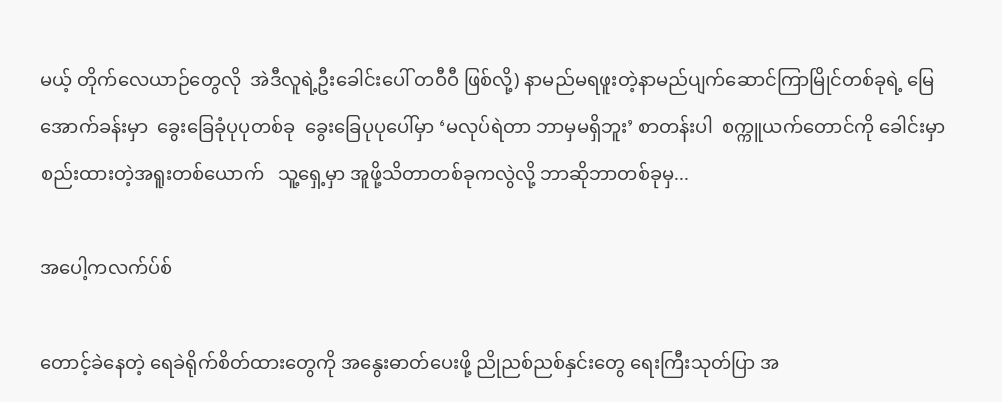မယ့် တိုက်လေယာဉ်တွေလို  အဲဒီလူရဲ့ဦးခေါင်းပေါ် တဝီဝီ ဖြစ်လို့) နာမည်မရဖူးတဲ့နာမည်ပျက်ဆောင်ကြာမြိုင်တစ်ခုရဲ့ မြေအောက်ခန်းမှာ  ခွေးခြေခုံပုပုတစ်ခု  ခွေးခြေပုပုပေါ်မှာ ‘မလုပ်ရဲတာ ဘာမှမရှိဘူး’ စာတန်းပါ  စက္ကူယက်တောင်ကို ခေါင်းမှာစည်းထားတဲ့အရူးတစ်ယောက်   သူ့ရှေ့မှာ အူဖို့သိတာတစ်ခုကလွဲလို့ ဘာဆိုဘာတစ်ခုမှ...

အပေါ့ကလက်ပ်စ်

တောင့်ခဲနေတဲ့ ရေခဲရိုက်စိတ်ထားတွေကို အနွေးဓာတ်ပေးဖို့ ညိုညစ်ညစ်နှင်းတွေ ရေးကြီးသုတ်ပြာ အ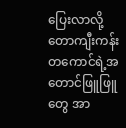ပြေးလာလို့ တောကျီးကန်းတကောင်ရဲ့အတောင်ဖြူဖြူတွေ အာ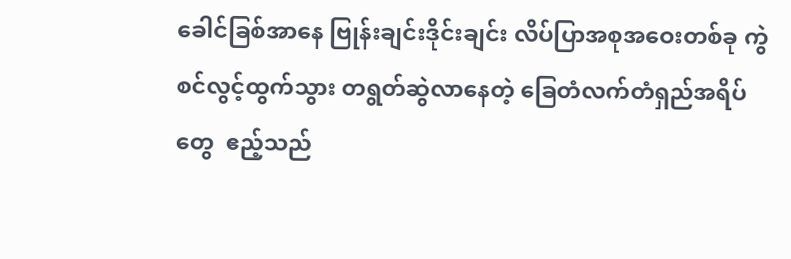ခေါင်ခြစ်အာနေ ဗြုန်းချင်းဒိုင်းချင်း လိပ်ပြာအစုအဝေးတစ်ခု ကွဲစင်လွင့်ထွက်သွား တရွတ်ဆွဲလာနေတဲ့ ခြေတံလက်တံရှည်အရိပ်တွေ  ဧည့်သည်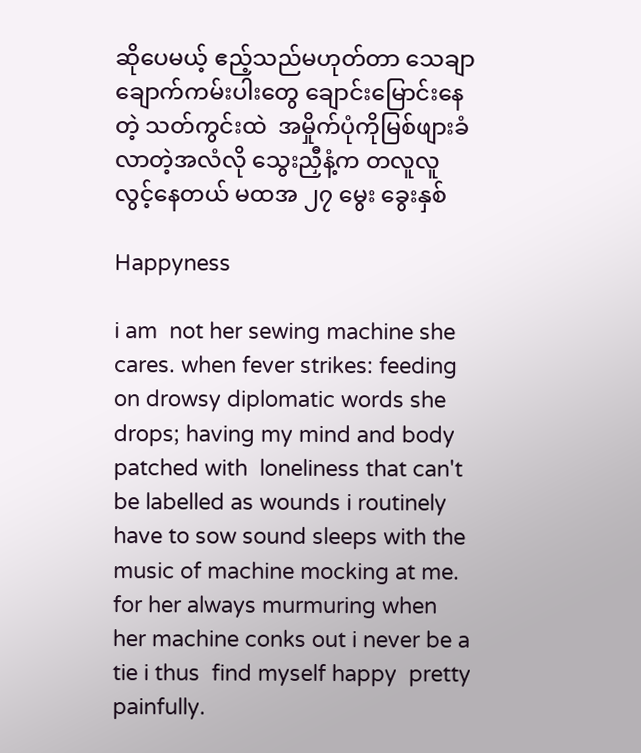ဆိုပေမယ့် ဧည့်သည်မဟုတ်တာ သေချာ ချောက်ကမ်းပါးတွေ ချောင်းမြောင်းနေတဲ့ သတ်ကွင်းထဲ  အမှိုက်ပုံကိုမြစ်ဖျားခံလာတဲ့အလံလို သွေးညှီနံ့က တလူလူလွင့်နေတယ် မထအ ၂၇ မွေး ခွေးနှစ်

Happyness

i am  not her sewing machine she cares. when fever strikes: feeding on drowsy diplomatic words she drops; having my mind and body  patched with  loneliness that can't be labelled as wounds i routinely have to sow sound sleeps with the music of machine mocking at me. for her always murmuring when her machine conks out i never be a tie i thus  find myself happy  pretty painfully.